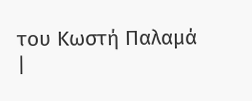του Κωστή Παλαμά
|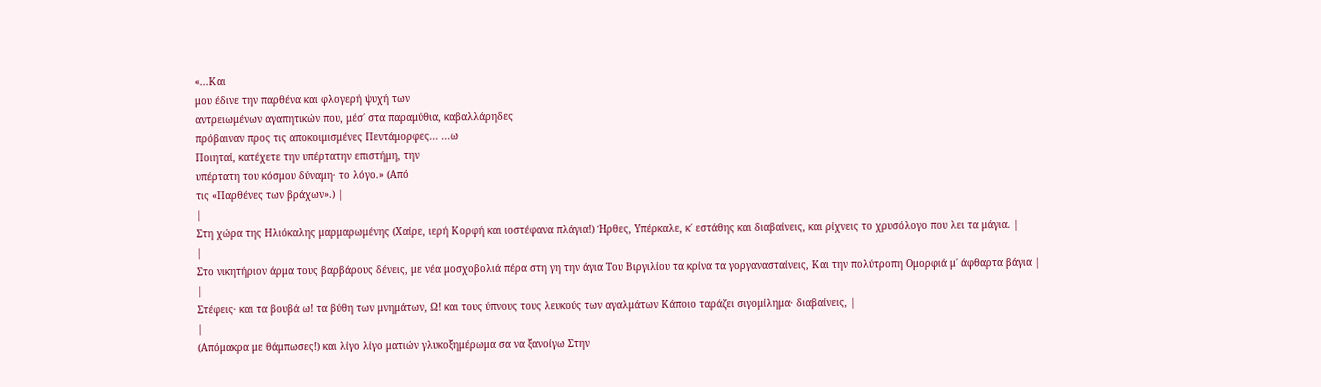«...Και
μου έδινε την παρθένα και φλογερή ψυχή των
αντρειωμένων αγαπητικών που, μέσ΄ στα παραμύθια, καβαλλάρηδες
πρόβαιναν προς τις αποκοιμισμένες Πεντάμορφες... ...ω
Ποιηταί, κατέχετε την υπέρτατην επιστήμη, την
υπέρτατη του κόσμου δύναμη· το λόγο.» (Από
τις «Παρθένες των βράχων».) |
|
Στη χώρα της Ηλιόκαλης μαρμαρωμένης (Χαίρε, ιερή Κορφή και ιοστέφανα πλάγια!) Ήρθες, Υπέρκαλε, κ΄ εστάθης και διαβαίνεις, και ρίχνεις το χρυσόλογο που λει τα μάγια. |
|
Στο νικητήριον άρμα τους βαρβάρους δένεις, με νέα μοσχοβολιά πέρα στη γη την άγια Του Βιργιλίου τα κρίνα τα γοργανασταίνεις, Και την πολύτροπη Ομορφιά μ΄ άφθαρτα βάγια |
|
Στέφεις· και τα βουβά ω! τα βύθη των μνημάτων, Ω! και τους ύπνους τους λευκούς των αγαλμάτων Κάποιο ταράζει σιγομίλημα· διαβαίνεις, |
|
(Απόμακρα με θάμπωσες!) και λίγο λίγο ματιών γλυκοξημέρωμα σα να ξανοίγω Στην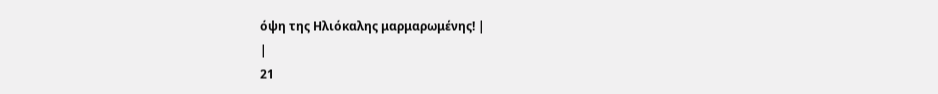όψη της Ηλιόκαλης μαρμαρωμένης! |
|
21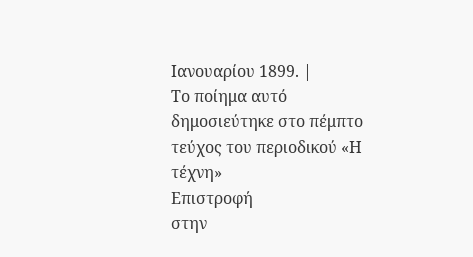Ιανουαρίου 1899. |
Το ποίημα αυτό δημοσιεύτηκε στο πέμπτο τεύχος του περιοδικού «Η τέχνη»
Επιστροφή
στην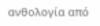ανθολογία από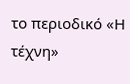το περιοδικό «Η τέχνη»